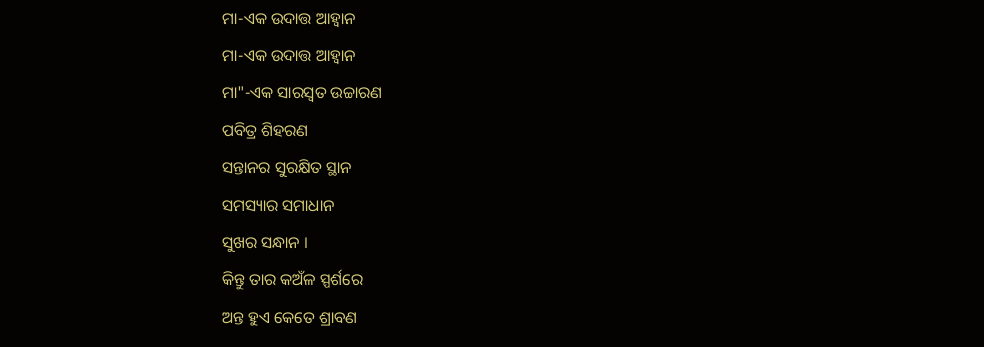ମା-ଏକ ଉଦାତ୍ତ ଆହ୍ବାନ
ମା-ଏକ ଉଦାତ୍ତ ଆହ୍ବାନ
ମା"-ଏକ ସାରସ୍ବତ ଉଚ୍ଚାରଣ
ପବିତ୍ର ଶିହରଣ
ସନ୍ତାନର ସୁରକ୍ଷିତ ସ୍ଥାନ
ସମସ୍ୟାର ସମାଧାନ
ସୁଖର ସନ୍ଧାନ ।
କିନ୍ତୁ ତାର କଅଁଳ ସ୍ପର୍ଶରେ
ଅନ୍ତ ହୁଏ କେତେ ଶ୍ରାବଣ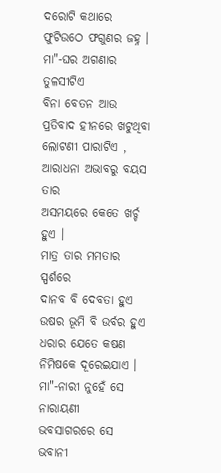ଦରୋଟି କଥାରେ
ଫୁଟିଉଠେ ଫଗୁଣର ଜହ୍ନ ।
ମା"-ଘର ଅଗଣାର ତୁଳସୀଟିଏ
ବିନା ବେତନ ଆଉ
ପ୍ରତିବାଦ ହୀନରେ ଖଟୁଥିବା
ଲୋଟଣୀ ପାରାଟିଏ ,
ଆରାଧନା ଅଭାବରୁ ବୟସ ତାର
ଅସମୟରେ କେତେ ଖର୍ଚ୍ଚ ହୁଏ ।
ମାତ୍ର ତାର ମମତାର ସ୍ପର୍ଶରେ
ଦାନବ ବି ଦେବତା ହୁଏ
ଉଷର ଭୂମି ବି ଉର୍ବର ହୁଏ
ଧରାର ଯେତେ କଷଣ
ନିମିଷକେ ଦୂରେଇଯାଏ ।
ମା"-ନାରୀ ନୁହେଁ ସେ ନାରାୟଣୀ
ଭବସାଗରରେ ସେ ଭବାନୀ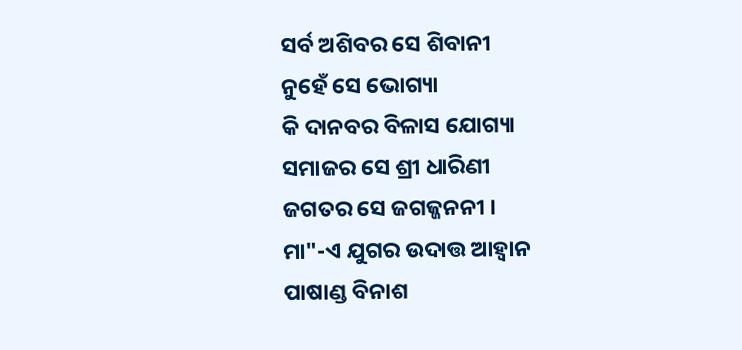ସର୍ବ ଅଶିବର ସେ ଶିବାନୀ
ନୁହେଁ ସେ ଭୋଗ୍ୟା
କି ଦାନବର ବିଳାସ ଯୋଗ୍ୟା
ସମାଜର ସେ ଶ୍ରୀ ଧାରିଣୀ
ଜଗତର ସେ ଜଗଜ୍ଜନନୀ ।
ମା"-ଏ ଯୁଗର ଉଦାତ୍ତ ଆହ୍ବାନ
ପାଷାଣ୍ଡ ବିନାଶ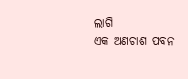ଲାଗି
ଏକ ଅଣଚାଶ ପବନ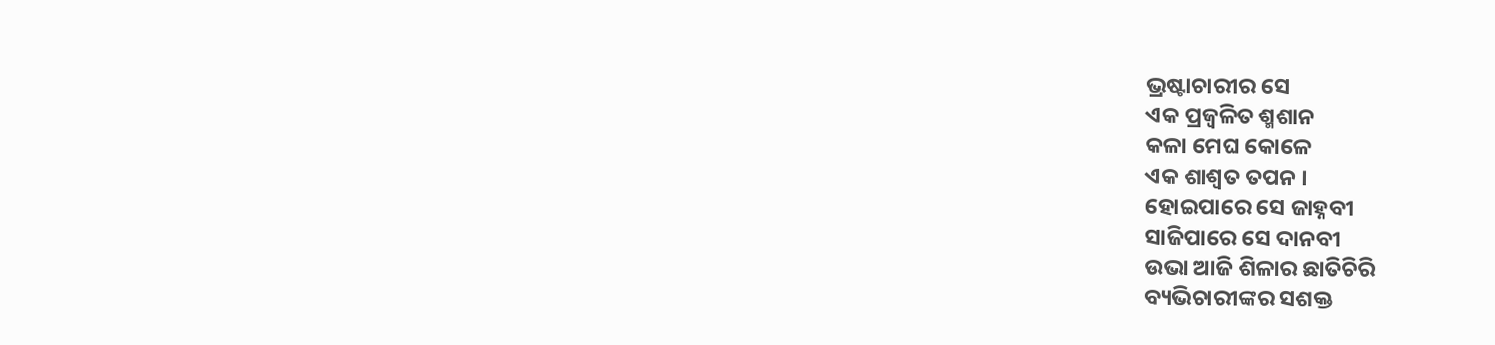ଭ୍ରଷ୍ଟାଚାରୀର ସେ
ଏକ ପ୍ରଜ୍ୱଳିତ ଶ୍ମଶାନ
କଳା ମେଘ କୋଳେ
ଏକ ଶାଶ୍ବତ ତପନ ।
ହୋଇପାରେ ସେ ଜାହ୍ନବୀ
ସାଜିପାରେ ସେ ଦାନବୀ
ଉଭା ଆଜି ଶିଳାର ଛାତିଚିରି
ବ୍ୟଭିଚାରୀଙ୍କର ସଶକ୍ତ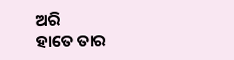ଅରି
ହାତେ ତାର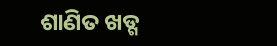ଶାଣିତ ଖଡ୍ଗ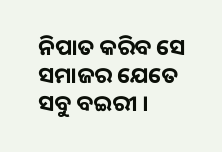ନିପାତ କରିବ ସେ
ସମାଜର ଯେତେ ସବୁ ବଇରୀ ।